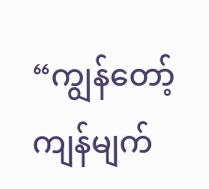“ကျွန်တော့် ကျန်မျက်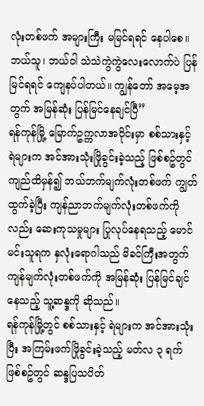လုံးတစ်ဖက် အများကြီး မမြင်ရရင် နေပါစေ။ ဘယ်သူ၊ ဘယ်ဝါ သဲသဲကွဲကွဲလေးလောက်ပဲ ပြန်မြင်ရရင် ကျေနပ်ပါတယ်။ ကျွန်တော် အမေ့အတွက် အမြန်ဆုံး ပြန်မြင်နေချင်ပြီ”
ရန်ကုန်မြို့ မြောက်ဥက္ကလာအဝိုင်းမှာ စစ်သားနှင့် ရဲများက အင်အားသုံးဖြိုခွင်းခဲ့သည့် ဖြစ်စဥ်တွင် ကျည်ထိမှန်၍ ဘယ်ဘက်မျက်လုံးတစ်ဖက် ကျွတ်ထွက်ခဲ့ပြီး ကျန်ညာဘက်မျက်လုံးတစ်ဖက်ကိုလည်း ဆေးကုသမှုများ ပြုလုပ်နေရသည့် မောင်မင်းသူရက နှလုံးရောဂါသည် မိခင်ကြီးအတွက် ကျန်မျက်လုံးတစ်ဖက်ကို အမြန်ဆုံး ပြန်မြင်ချင်နေသည့် သူ့ဆန္ဒကို ဆိုသည်။
ရန်ကုန်မြို့တွင် စစ်သားနှင့် ရဲများက အင်အားသုံးပြီး အကြမ်းဖက်ဖြိုခွင်းခဲ့သည့် မတ်လ ၃ ရက် ဖြစ်စဥ်တွင် ဆန္ဒပြသပိတ်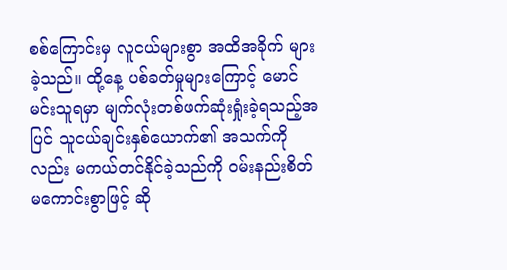စစ်ကြောင်းမှ လူငယ်များစွာ အထိအခိုက် များခဲ့သည်။ ထို့နေ့ ပစ်ခတ်မှုများကြောင့် မောင်မင်းသူရမှာ မျက်လုံးတစ်ဖက်ဆုံးရှုံးခဲ့ရသည့်အပြင် သူငယ်ချင်းနှစ်ယောက်၏ အသက်ကိုလည်း မကယ်တင်နိုင်ခဲ့သည်ကို ဝမ်းနည်းစိတ်မကောင်းစွာဖြင့် ဆို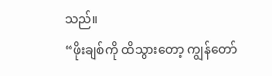သည်။
“ဖိုးချစ်ကို ထိသွားတော့ ကျွန်တော်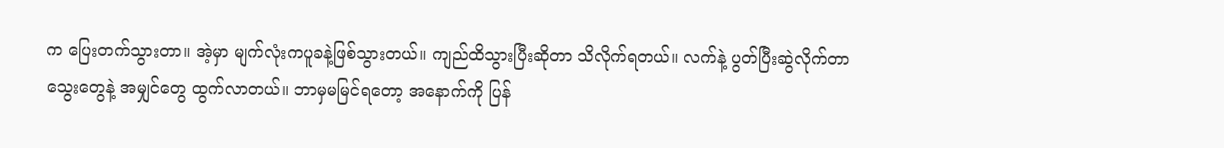က ပြေးတက်သွားတာ။ အဲ့မှာ မျက်လုံးကပူခနဲ့ဖြစ်သွားတယ်။ ကျည်ထိသွားပြီးဆိုတာ သိလိုက်ရတယ်။ လက်နဲ့ ပွတ်ပြီးဆွဲလိုက်တာ သွေးတွေနဲ့ အမျှင်တွေ ထွက်လာတယ်။ ဘာမှမမြင်ရတော့ အနောက်ကို ပြန်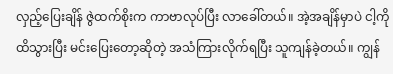လှည့်ပြေးချိန် ဇွဲထက်စိုးက ကာဗာလုပ်ပြီး လာခေါ်တယ်။ အဲ့အချိန်မှာပဲ ငါ့ကို ထိသွားပြီး မင်းပြေးတော့ဆိုတဲ့ အသံကြားလိုက်ရပြီး သူကျန်ခဲ့တယ်။ ကျွန်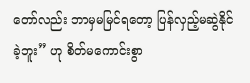တော်လည်း ဘာမှမမြင်ရတော့ ပြန်လှည့်မဆွဲနိုင်ခဲ့ဘူး” ဟု စိတ်မကောင်းစွာ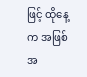ဖြင့် ထိုနေ့က အဖြစ်အ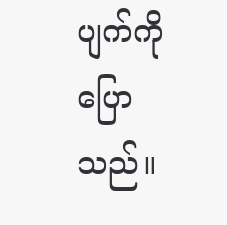ပျက်ကို ပြောသည်။